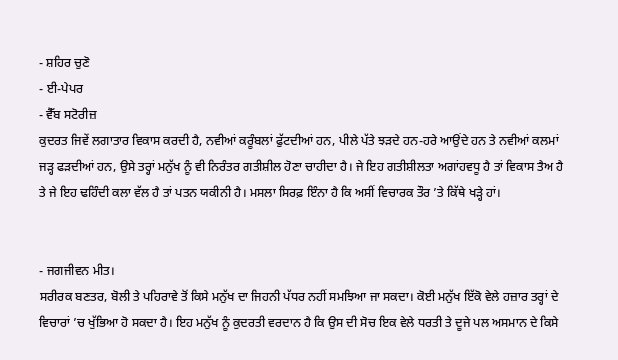- ਸ਼ਹਿਰ ਚੁਣੋ
- ਈ-ਪੇਪਰ
- ਵੈੱਬ ਸਟੋਰੀਜ਼
ਕੁਦਰਤ ਜਿਵੇਂ ਲਗਾਤਾਰ ਵਿਕਾਸ ਕਰਦੀ ਹੈ, ਨਵੀਆਂ ਕਰੂੰਬਲਾਂ ਫੁੱਟਦੀਆਂ ਹਨ, ਪੀਲੇ ਪੱਤੇ ਝੜਦੇ ਹਨ-ਹਰੇ ਆਉਂਦੇ ਹਨ ਤੇ ਨਵੀਆਂ ਕਲਮਾਂ ਜੜ੍ਹ ਫੜਦੀਆਂ ਹਨ, ਉਸੇ ਤਰ੍ਹਾਂ ਮਨੁੱਖ ਨੂੰ ਵੀ ਨਿਰੰਤਰ ਗਤੀਸ਼ੀਲ ਹੋਣਾ ਚਾਹੀਦਾ ਹੈ। ਜੇ ਇਹ ਗਤੀਸ਼ੀਲਤਾ ਅਗਾਂਹਵਧੂ ਹੈ ਤਾਂ ਵਿਕਾਸ ਤੈਅ ਹੈ ਤੇ ਜੇ ਇਹ ਢਹਿੰਦੀ ਕਲਾ ਵੱਲ ਹੈ ਤਾਂ ਪਤਨ ਯਕੀਨੀ ਹੈ। ਮਸਲਾ ਸਿਰਫ਼ ਇੰਨਾ ਹੈ ਕਿ ਅਸੀਂ ਵਿਚਾਰਕ ਤੌਰ ’ਤੇ ਕਿੱਥੇ ਖੜ੍ਹੇ ਹਾਂ।


- ਜਗਜੀਵਨ ਮੀਤ।
ਸਰੀਰਕ ਬਣਤਰ, ਬੋਲੀ ਤੇ ਪਹਿਰਾਵੇ ਤੋਂ ਕਿਸੇ ਮਨੁੱਖ ਦਾ ਜਿਹਨੀ ਪੱਧਰ ਨਹੀਂ ਸਮਝਿਆ ਜਾ ਸਕਦਾ। ਕੋਈ ਮਨੁੱਖ ਇੱਕੋ ਵੇਲੇ ਹਜ਼ਾਰ ਤਰ੍ਹਾਂ ਦੇ ਵਿਚਾਰਾਂ ’ਚ ਖੁੱਭਿਆ ਹੋ ਸਕਦਾ ਹੈ। ਇਹ ਮਨੁੱਖ ਨੂੰ ਕੁਦਰਤੀ ਵਰਦਾਨ ਹੈ ਕਿ ਉਸ ਦੀ ਸੋਚ ਇਕ ਵੇਲੇ ਧਰਤੀ ਤੇ ਦੂਜੇ ਪਲ ਅਸਮਾਨ ਦੇ ਕਿਸੇ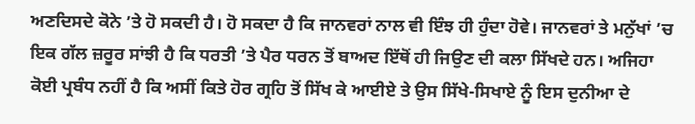ਅਣਦਿਸਦੇ ਕੋਨੇ ’ਤੇ ਹੋ ਸਕਦੀ ਹੈ। ਹੋ ਸਕਦਾ ਹੈ ਕਿ ਜਾਨਵਰਾਂ ਨਾਲ ਵੀ ਇੰਝ ਹੀ ਹੁੰਦਾ ਹੋਵੇ। ਜਾਨਵਰਾਂ ਤੇ ਮਨੁੱਖਾਂ ’ਚ ਇਕ ਗੱਲ ਜ਼ਰੂਰ ਸਾਂਝੀ ਹੈ ਕਿ ਧਰਤੀ ’ਤੇ ਪੈਰ ਧਰਨ ਤੋਂ ਬਾਅਦ ਇੱਥੋਂ ਹੀ ਜਿਉਣ ਦੀ ਕਲਾ ਸਿੱਖਦੇ ਹਨ। ਅਜਿਹਾ ਕੋਈ ਪ੍ਰਬੰਧ ਨਹੀਂ ਹੈ ਕਿ ਅਸੀਂ ਕਿਤੇ ਹੋਰ ਗ੍ਰਹਿ ਤੋਂ ਸਿੱਖ ਕੇ ਆਈਏ ਤੇ ਉਸ ਸਿੱਖੇ-ਸਿਖਾਏ ਨੂੰ ਇਸ ਦੁਨੀਆ ਦੇ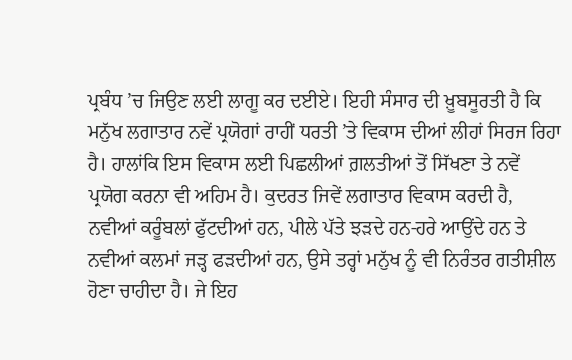ਪ੍ਰਬੰਧ ’ਚ ਜਿਉਣ ਲਈ ਲਾਗੂ ਕਰ ਦਈਏ। ਇਹੀ ਸੰਸਾਰ ਦੀ ਖ਼ੂਬਸੂਰਤੀ ਹੈ ਕਿ ਮਨੁੱਖ ਲਗਾਤਾਰ ਨਵੇਂ ਪ੍ਰਯੋਗਾਂ ਰਾਹੀਂ ਧਰਤੀ ’ਤੇ ਵਿਕਾਸ ਦੀਆਂ ਲੀਹਾਂ ਸਿਰਜ ਰਿਹਾ ਹੈ। ਹਾਲਾਂਕਿ ਇਸ ਵਿਕਾਸ ਲਈ ਪਿਛਲੀਆਂ ਗ਼ਲਤੀਆਂ ਤੋਂ ਸਿੱਖਣਾ ਤੇ ਨਵੇਂ ਪ੍ਰਯੋਗ ਕਰਨਾ ਵੀ ਅਹਿਮ ਹੈ। ਕੁਦਰਤ ਜਿਵੇਂ ਲਗਾਤਾਰ ਵਿਕਾਸ ਕਰਦੀ ਹੈ, ਨਵੀਆਂ ਕਰੂੰਬਲਾਂ ਫੁੱਟਦੀਆਂ ਹਨ, ਪੀਲੇ ਪੱਤੇ ਝੜਦੇ ਹਨ-ਹਰੇ ਆਉਂਦੇ ਹਨ ਤੇ ਨਵੀਆਂ ਕਲਮਾਂ ਜੜ੍ਹ ਫੜਦੀਆਂ ਹਨ, ਉਸੇ ਤਰ੍ਹਾਂ ਮਨੁੱਖ ਨੂੰ ਵੀ ਨਿਰੰਤਰ ਗਤੀਸ਼ੀਲ ਹੋਣਾ ਚਾਹੀਦਾ ਹੈ। ਜੇ ਇਹ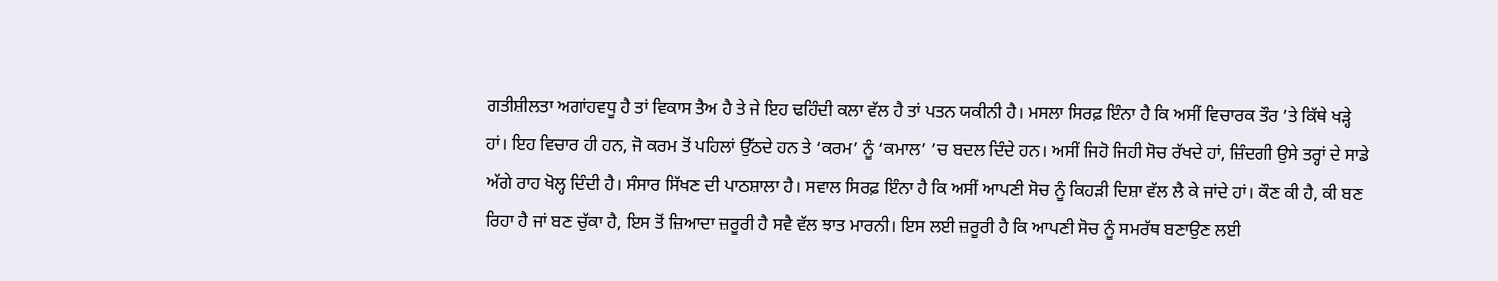ਗਤੀਸ਼ੀਲਤਾ ਅਗਾਂਹਵਧੂ ਹੈ ਤਾਂ ਵਿਕਾਸ ਤੈਅ ਹੈ ਤੇ ਜੇ ਇਹ ਢਹਿੰਦੀ ਕਲਾ ਵੱਲ ਹੈ ਤਾਂ ਪਤਨ ਯਕੀਨੀ ਹੈ। ਮਸਲਾ ਸਿਰਫ਼ ਇੰਨਾ ਹੈ ਕਿ ਅਸੀਂ ਵਿਚਾਰਕ ਤੌਰ ’ਤੇ ਕਿੱਥੇ ਖੜ੍ਹੇ ਹਾਂ। ਇਹ ਵਿਚਾਰ ਹੀ ਹਨ, ਜੋ ਕਰਮ ਤੋਂ ਪਹਿਲਾਂ ਉੱਠਦੇ ਹਨ ਤੇ ‘ਕਰਮ’ ਨੂੰ ‘ਕਮਾਲ’ ’ਚ ਬਦਲ ਦਿੰਦੇ ਹਨ। ਅਸੀਂ ਜਿਹੋ ਜਿਹੀ ਸੋਚ ਰੱਖਦੇ ਹਾਂ, ਜ਼ਿੰਦਗੀ ਉਸੇ ਤਰ੍ਹਾਂ ਦੇ ਸਾਡੇ ਅੱਗੇ ਰਾਹ ਖੋਲ੍ਹ ਦਿੰਦੀ ਹੈ। ਸੰਸਾਰ ਸਿੱਖਣ ਦੀ ਪਾਠਸ਼ਾਲਾ ਹੈ। ਸਵਾਲ ਸਿਰਫ਼ ਇੰਨਾ ਹੈ ਕਿ ਅਸੀਂ ਆਪਣੀ ਸੋਚ ਨੂੰ ਕਿਹੜੀ ਦਿਸ਼ਾ ਵੱਲ ਲੈ ਕੇ ਜਾਂਦੇ ਹਾਂ। ਕੌਣ ਕੀ ਹੈ, ਕੀ ਬਣ ਰਿਹਾ ਹੈ ਜਾਂ ਬਣ ਚੁੱਕਾ ਹੈ, ਇਸ ਤੋਂ ਜ਼ਿਆਦਾ ਜ਼ਰੂਰੀ ਹੈ ਸਵੈ ਵੱਲ ਝਾਤ ਮਾਰਨੀ। ਇਸ ਲਈ ਜ਼ਰੂਰੀ ਹੈ ਕਿ ਆਪਣੀ ਸੋਚ ਨੂੰ ਸਮਰੱਥ ਬਣਾਉਣ ਲਈ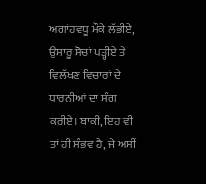ਅਗਾਂਹਵਧੂ ਮੌਕੇ ਲੱਭੀਏ, ਉਸਾਰੂ ਸੋਚਾਂ ਪੜ੍ਹੀਏ ਤੇ ਵਿਲੱਖਣ ਵਿਚਾਰਾਂ ਦੇ ਧਾਰਨੀਆਂ ਦਾ ਸੰਗ ਕਰੀਏ। ਬਾਕੀ, ਇਹ ਵੀ ਤਾਂ ਹੀ ਸੰਭਵ ਹੈ, ਜੇ ਅਸੀਂ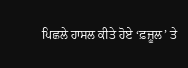ਪਿਛਲੇ ਹਾਸਲ ਕੀਤੇ ਹੋਏ ‘ਫ਼ਜ਼ੂਲ’ ਤੇ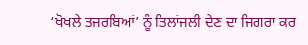‘ਖੋਖਲੇ ਤਜਰਬਿਆਂ’ ਨੂੰ ਤਿਲਾਂਜਲੀ ਦੇਣ ਦਾ ਜਿਗਰਾ ਕਰ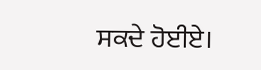ਸਕਦੇ ਹੋਈਏ।